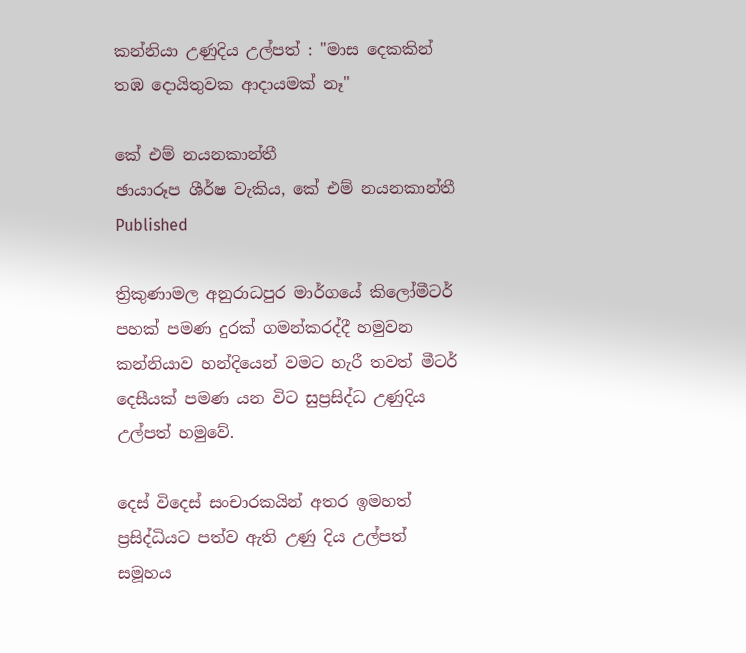කන්නියා උණුදිය උල්පත් : "මාස දෙකකින් තඹ දොයිතුවක ආදායමක් නෑ"

කේ එම් නයනකාන්තී
ඡායාරූප ශීර්ෂ වැකිය, කේ එම් නයනකාන්තී
Published

ත්‍රිකුණාමල අනුරාධපුර මාර්ගයේ කිලෝමීටර් පහක් පමණ දුරක් ගමන්කරද්දී හමුවන කන්නියාව හන්දියෙන් වමට හැරී තවත් මීටර් දෙසීයක් පමණ යන විට සුප්‍රසිද්ධ උණුදිය උල්පත් හමුවේ.

දෙස් විදෙස් සංචාරකයින් අතර ඉමහත් ප්‍රසිද්ධියට පත්ව ඇති උණු දිය උල්පත් සමූහය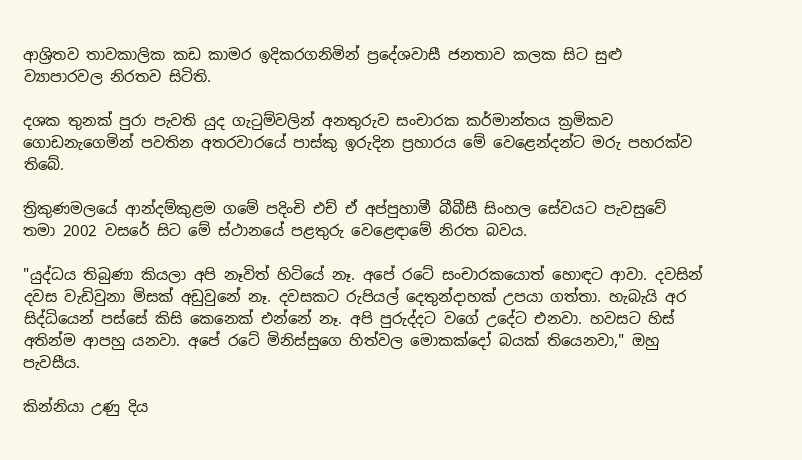ආශ්‍රිතව තාවකාලික කඩ කාමර ඉදිකරගනිමින් ප්‍රදේශවාසී ජනතාව කලක සිට සුළු ව්‍යාපාරවල නිරතව සිටිති.

දශක තුනක් පුරා පැවති යුද ගැටුම්වලින් අනතුරුව සංචාරක කර්මාන්තය ක්‍රමිකව ගොඩනැගෙමින් පවතින අතරවාරයේ පාස්කු ඉරුදින ප්‍රහාරය මේ වෙළෙන්දන්ට මරු පහරක්ව තිබේ.

ත්‍රිකුණමලයේ ආන්දම්කුළම ගමේ පදිංචි එච් ඒ අප්පුහාමී බීබීසී සිංහල සේවයට පැවසුවේ තමා 2002 වසරේ සිට මේ ස්ථානයේ පළතුරු වෙළෙඳාමේ නිරත බවය.

"යුද්ධය තිබුණා කියලා අපි නෑවිත් හිටියේ නෑ. අපේ රටේ සංචාරකයොත් හොඳට ආවා. දවසින් දවස වැඩිවුනා මිසක් අඩුවුනේ නෑ. දවසකට රුපියල් දෙතුන්දාහක් උපයා ගත්තා. හැබැයි අර සිද්ධියෙන් පස්සේ කිසි කෙනෙක් එන්නේ නෑ. අපි පුරුද්දට වගේ උදේට එනවා. හවසට හිස් අතින්ම ආපහු යනවා. අපේ රටේ මිනිස්සුගෙ හිත්වල මොකක්දෝ බයක් තියෙනවා," ඔහු පැවසීය.

කින්නියා උණු දිය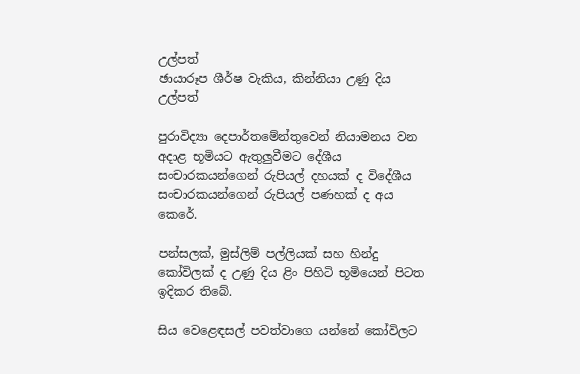උල්පත්
ඡායාරූප ශීර්ෂ වැකිය, කින්නියා උණු දිය උල්පත්

පුරාවිද්‍යා දෙපාර්තමේන්තුවෙන් නියාමනය වන අදාළ භූමියට ඇතුලුවීමට දේශීය සංචාරකයන්ගෙන් රුපියල් දහයක් ද විදේශීය සංචාරකයන්ගෙන් රුපියල් පණහක් ද අය කෙරේ.

පන්සලක්, මුස්ලිම් පල්ලියක් සහ හින්දු කෝවිලක් ද උණු දිය ළිං පිහිටි භූමියෙන් පිටත ඉදිකර ති‍බේ.

සිය වෙළෙඳසල් පවත්වාගෙ යන්නේ කෝවිලට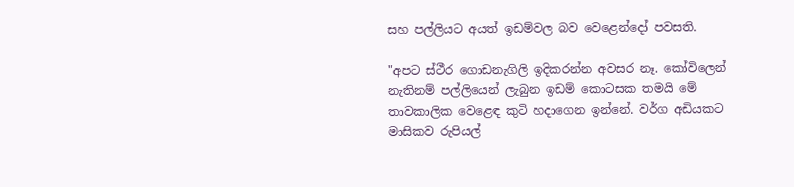සහ පල්ලියට අයත් ඉඩම්වල බව වෙළෙන්දෝ පවසති.

"අපට ස්ථීර ගොඩනැගිලි ඉදිකරන්න අවසර නෑ. කෝවිලෙන් නැතිනම් පල්ලියෙන් ලැබුන ඉඩම් කොටසක තමයි මේ තාවකාලික වෙළෙඳ කුටි හදාගෙන ඉන්නේ. වර්ග අඩියකට මාසිකව රුපියල්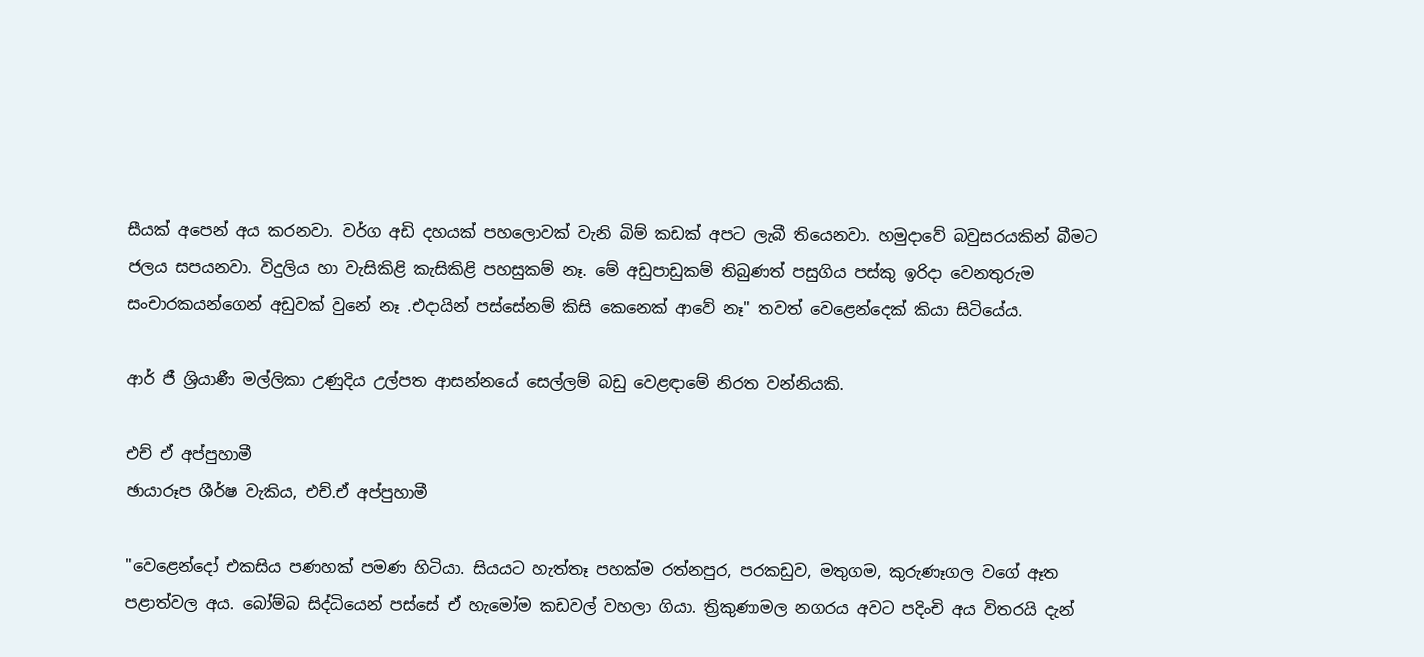සීයක් අපෙන් අය කරනවා. වර්ග අඩි දහයක් පහලොවක් වැනි බිම් කඩක් අපට ලැබී තියෙනවා. හමුදාවේ බවුසරයකින් බීමට ජලය සපයනවා. විදුලිය හා වැසිකිළි කැසිකිළි පහසුකම් නෑ. මේ අඩුපාඩුකම් තිබුණත් පසුගිය පස්කු ඉරිදා වෙනතුරුම සංචාරකයන්ගෙන් අඩුවක් වුනේ නෑ .එදායින් පස්සේනම් කිසි කෙනෙක් ආවේ නෑ" තවත් වෙළෙන්දෙක් කියා සිටියේය.

ආර් ජී ශ්‍රියාණී මල්ලිකා උණුදිය උල්පත ආසන්නයේ සෙල්ලම් බඩු වෙළඳාමේ නිරත වන්නියකි.

එච් ඒ අප්පුහාමී
ඡායාරූප ශීර්ෂ වැකිය, එච්.ඒ අප්පුහාමී

"වෙළෙන්දෝ එකසිය පණහක් පමණ හිටියා. සියයට හැත්තෑ පහක්ම රත්නපුර, පරකඩුව, මතුගම, කුරුණෑගල වගේ ඈත පළාත්වල අය. බෝම්බ සිද්ධියෙන් පස්සේ ඒ හැමෝම කඩවල් වහලා ගියා. ත්‍රිකුණාමල නගරය අවට පදිංචි අය විතරයි දැන්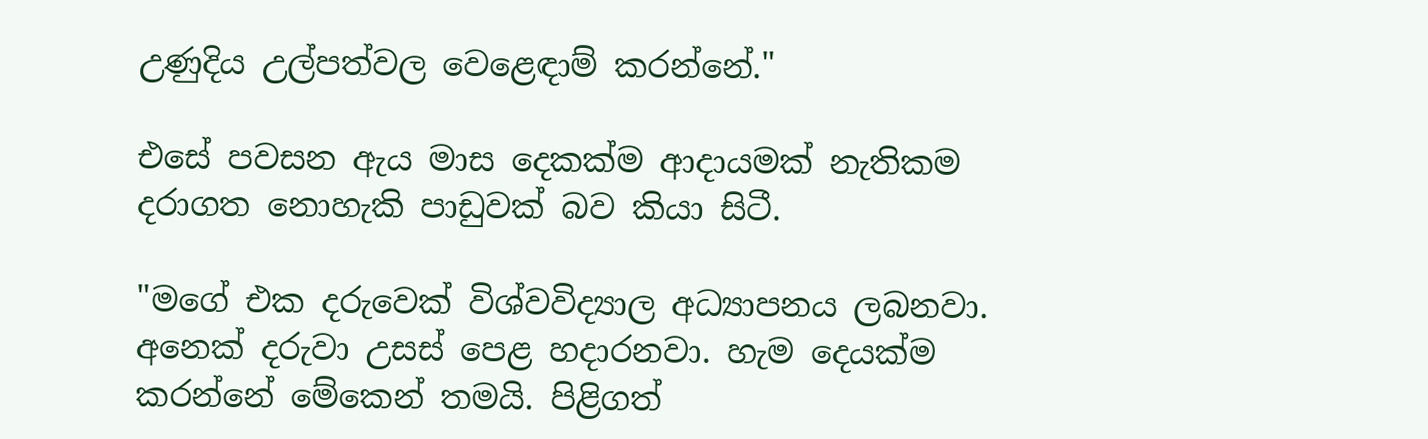උණුදිය උල්පත්වල වෙළෙඳාම් කරන්නේ."

එසේ පවසන ඇය මාස දෙකක්ම ආදායමක් නැතිකම දරාගත නොහැකි පාඩුවක් බව කියා සිටී.

"මගේ එක දරුවෙක් විශ්වවිද්‍යාල අධ්‍යාපනය ලබනවා. අනෙක් දරුවා උසස් පෙළ හදාරනවා. හැම දෙයක්ම කරන්නේ මේකෙන් තමයි. පිළිගත්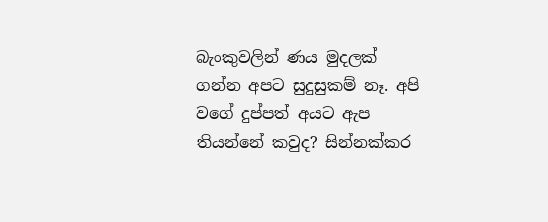බැංකුවලින් ණය මුදලක් ගන්න අපට සුදුසුකම් නෑ. අපි වගේ දුප්පත් අයට ඇප තියන්නේ කවුද? සින්නක්කර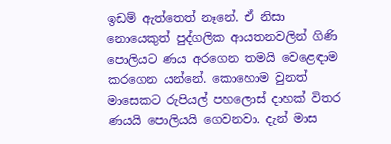ඉඩම් ඇත්තෙත් නෑනේ. ඒ නිසා නොයෙකුත් පුද්ගලික ආයතනවලින් ගිණි පොලියට ණය අරගෙන තමයි වෙළෙඳාම කරගෙන යන්නේ. කොහොම වුනත් මාසෙකට රුපියල් පහලොස් දාහක් විතර ණයයි පොලියයි ගෙවනවා. දැන් මාස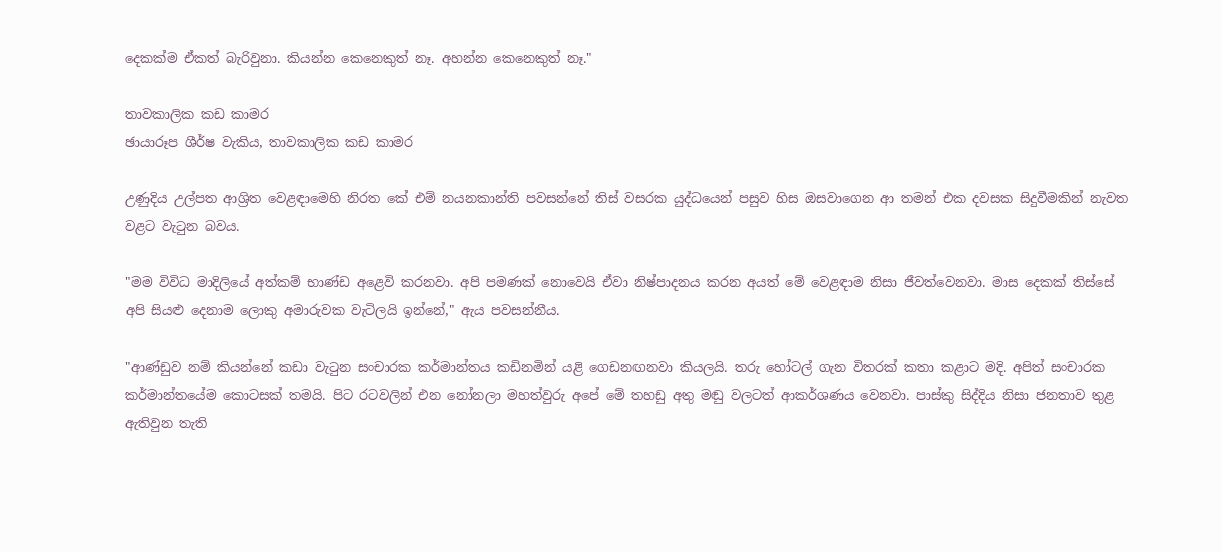දෙකක්ම ඒකත් බැරිවුනා. කියන්න කෙනෙකුත් නෑ. අහන්න කෙනෙකුත් නෑ."

තාවකාලික කඩ කාමර
ඡායාරූප ශීර්ෂ වැකිය, තාවකාලික කඩ කාමර

උණුදිය උල්පත ආශ්‍රිත වෙළඳාමෙහි නිරත කේ එම් නයනකාන්ති පවසන්නේ තිස් වසරක යුද්ධයෙන් පසුව හිස ඔසවාගෙන ආ තමන් එක දවසක සිදුවීමකින් නැවත වළට වැටුන බවය.

"මම විවිධ මාදිලියේ අත්කම් භාණ්ඩ අළෙවි කරනවා. අපි පමණක් නොවෙයි ඒවා නිෂ්පාදනය කරන අයත් මේ වෙළඳාම නිසා ජීවත්වෙනවා. මාස දෙකක් තිස්සේ අපි සියළු දෙනාම ලොකු අමාරුවක වැටිලයි ඉන්නේ," ඇය පවසන්නීය.

"ආණ්ඩුව නම් කියන්නේ කඩා වැටුන සංචාරක කර්මාන්තය කඩිනමින් යළි ගෙඩනඟනවා කියලයි. තරු හෝටල් ගැන විතරක් කතා කළාට මදි. අපිත් සංචාරක කර්මාන්තයේම කොටසක් තමයි. පිට රටවලින් එන නෝනලා මහත්වුරු අපේ මේ තහඩු අතු මඬු වලටත් ආකර්ශණය වෙනවා. පාස්කු සිද්දිය නිසා ජනතාව තුළ ඇතිවුන තැති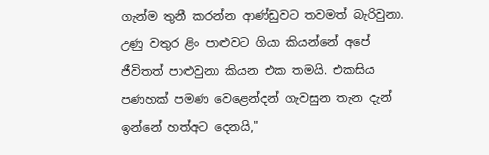ගැන්ම තුනී කරන්න ආණ්ඩුවට තවමත් බැරිවුනා. උණු වතුර ළිං පාළුවට ගියා කියන්නේ අපේ ජීවිතත් පාළුවුනා කියන එක තමයි. එකසිය පණහක් පමණ වෙළෙන්දන් ගැවසුන තැන දැන් ඉන්නේ හත්අට දෙනයි,"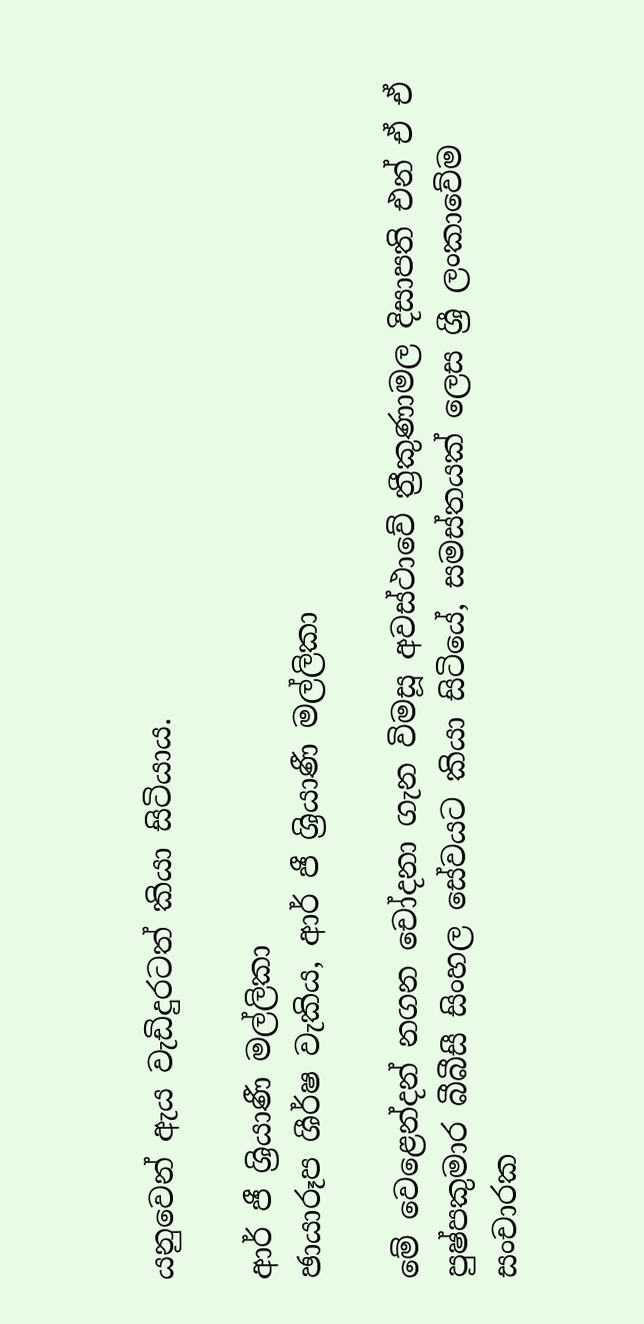යනුවෙන් ඇය වැඩිදුරටත් කියා සිටියාය.

ආර් ජී ශ්‍රියාණී මල්ලිකා
ඡායාරූප ශීර්ෂ වැකිය, ආර් ජී ශ්‍රියාණී මල්ලිකා

මේ වෙළෙන්දන් නගන චෝදනා ගැන විමසූ අවස්ථාවේ ත්‍රීකුණාමල දිසාපති එන් ඒ ඒ පුෂ්පකුමාර බීබීසී සිංහල සේවයට කියා සිටියේ, සමස්තයක් ලෙස ශ්‍රී ලංකාවේම සංචාරක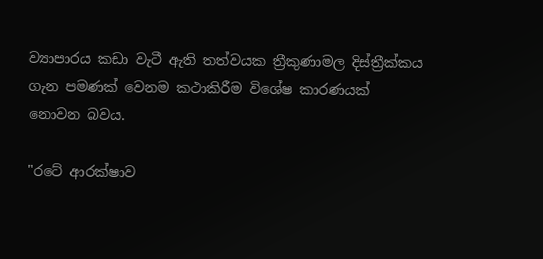ව්‍යාපාරය කඩා වැටී ඇති තත්වයක ත්‍රීකුණාමල දිස්ත්‍රීක්කය ගැන පමණක් වෙනම කථාකිරීම විශේෂ කාරණයක් නොවන බවය.

"රටේ ආරක්ෂාව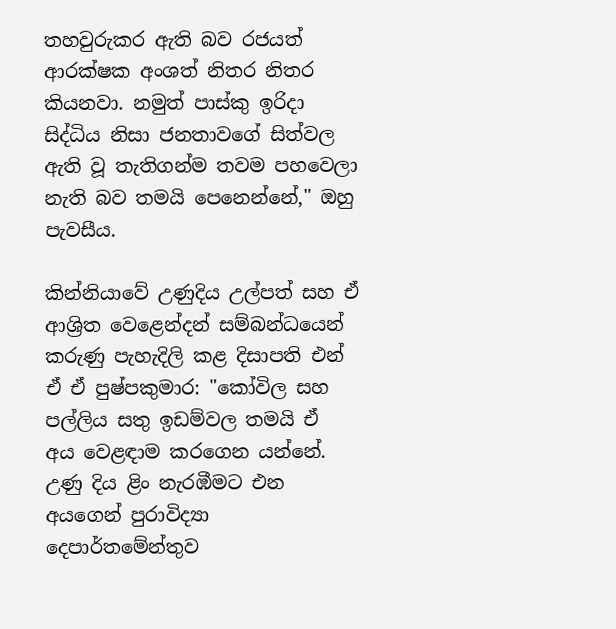තහවුරුකර ඇති බව රජයත් ආරක්ෂක අංශත් නිතර නිතර කියනවා. නමුත් පාස්කු ඉරිදා සිද්ධිය නිසා ජනතාවගේ සිත්වල ඇති වූ තැතිගන්ම තවම පහවෙලා නැති බව තමයි පෙනෙන්නේ," ඔහු පැවසීය.

කින්නියාවේ උණුදිය උල්පත් සහ ඒ ආශ්‍රිත වෙළෙන්දන් සම්බන්ධයෙන් කරුණු පැහැදිලි කළ දිසාපති එන් ඒ ඒ පුෂ්පකුමාර: "කෝවිල සහ පල්ලිය සතු ඉඩම්වල තමයි ඒ අය ‍වෙළඳාම කර‍ගෙන යන්නේ. උණු දිය ළිං නැරඹීමට එන අයගෙන් පුරාවිද්‍යා දෙපාර්තමේන්තුව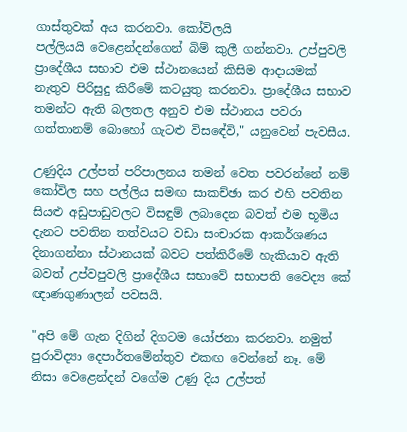ගාස්තුවක් අය කරනවා. කෝවිලයි පල්ලියයි ‍වෙළෙන්දන්ගෙන් බිම් කුලී ගන්නවා. උප්පුවලි ප්‍රාදේශීය සභාව එම ස්ථානයෙන් කිසිම ආදායමක් නැතුව පිරිසුදු කිරීමේ කටයුතු කරනවා. ප්‍රාදේශීය සභාව තමන්ට ඇති බලතල අනුව එම ස්ථානය පවරා ගත්තානම් බොහෝ ගැටළු විසඳේවි," යනුවෙන් පැවසීය.

උණුදිය උල්පත් පරිපාලනය තමන් වෙත පවරන්නේ නම් කෝවිල සහ පල්ලිය සමඟ සාකච්ඡා කර එහි පවතින සියළු අඩුපාඩුවලට විසඳුම් ලබාදෙන බවත් එම භූමිය දැනට පවතින තත්වයට වඩා සංචාරක ආකර්ශණය දිනාගන්නා ස්ථානයක් බවට පත්කිරීමේ හැකියාව ඇති බවත් උප්වපුවලි ප්‍රාදේශීය සභාවේ සභාපති වෛද්‍ය කේ ඥාණගුණාලන් පවසයි.

"අපි මේ ගැන දිගින් දිගටම යෝජනා කරනවා. නමුත් පුරාවිද්‍යා දෙපාර්තමේන්තුව එකඟ වෙන්නේ නෑ. මේ නිසා වෙළෙන්දන් වගේම උණු දිය උල්පත්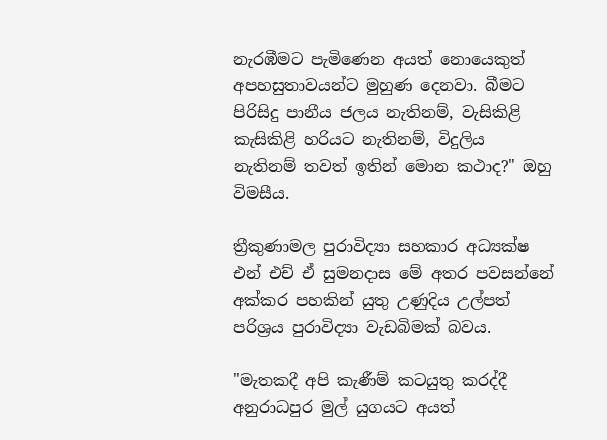නැරඹීමට පැමිණෙන අයත් නොයෙකුත් අපහසුතාවයන්ට මුහුණ දෙනවා. බීමට පිරිසිදු පානීය ජලය නැතිනම්, වැසිකිළි කැසිකිළි හරියට නැතිනම්, විදුලිය නැතිනම් තවත් ඉතින් මොන කථාද?" ඔහු විමසීය.

ත්‍රීකුණාමල පුරාවිද්‍යා සහකාර අධ්‍යක්ෂ එන් එච් ඒ සුමනදාස මේ අතර පවසන්නේ අක්කර පහකින් යුතු උණුදිය උල්පත් පරිශ්‍රය පුරාවිද්‍යා වැඩබිමක් බවය.

"මැතකදී අපි කැණීම් කටයුතු කරද්දී අනුරාධපුර මුල් යුගයට අයත්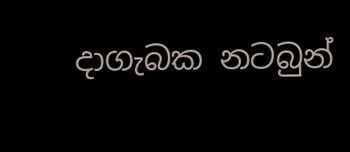දාගැබක නටබුන්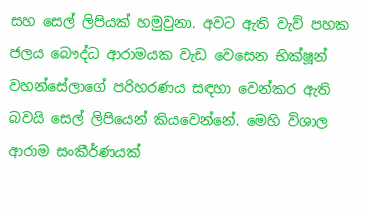සහ සෙල් ලිපියක් හමුවුනා. අවට ඇති වැව් පහක ජලය බෞද්ධ ආරාමයක වැඩ වෙසෙන භික්ෂූන් වහන්සේලාගේ පරිහරණය සඳහා වෙන්කර ඇති බවයි සෙල් ලිපියෙන් කියවෙන්නේ. මෙහි විශාල ආරාම සංකීර්ණයක්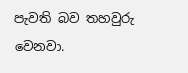පැවති බව තහවුරු වෙනවා.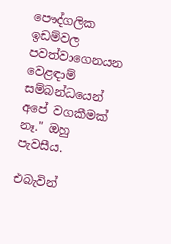පෞද්ගලික ඉඩම්වල පවත්වාගෙනයන වෙළඳාම් සම්බන්ධයෙන් අපේ වගකීමක් නෑ." ඔහු පැවසීය.

එබැවින්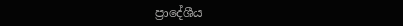ප්‍රාදේශීය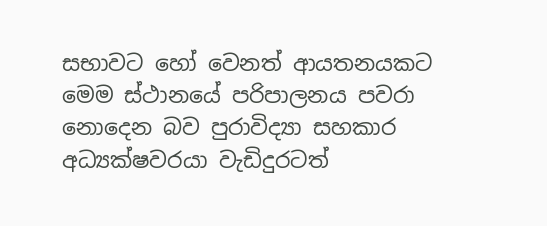සභාවට හෝ වෙනත් ආයතනයකට මෙම ස්ථානයේ පරිපාලනය පවරා නොදෙන බව පුරාවිද්‍යා සහකාර අධ්‍යක්ෂවරයා වැඩිදුරටත්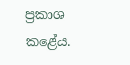ප්‍රකාශ කළේය.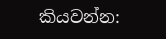කියවන්න: